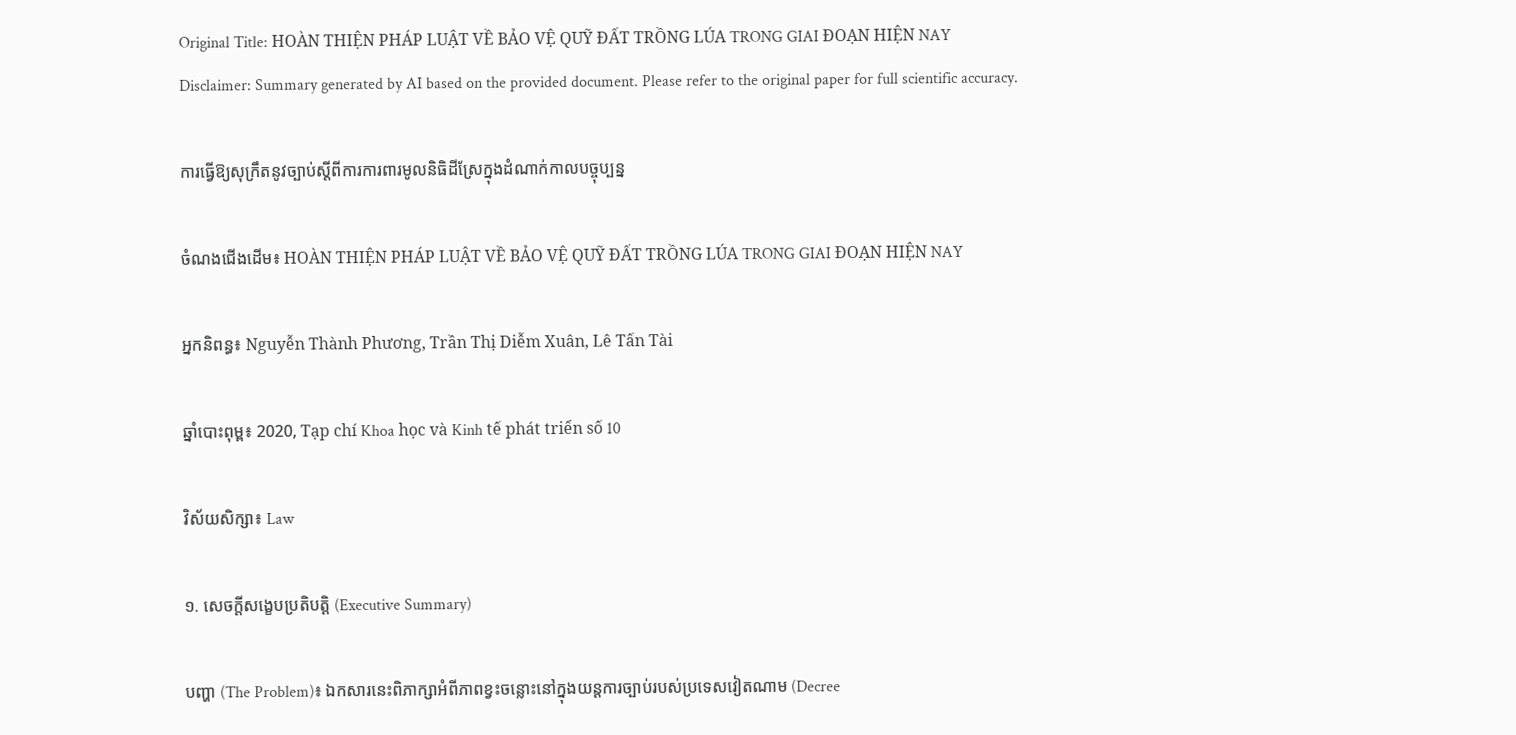Original Title: HOÀN THIỆN PHÁP LUẬT VỀ BẢO VỆ QUỸ ĐẤT TRỒNG LÚA TRONG GIAI ĐOẠN HIỆN NAY
Disclaimer: Summary generated by AI based on the provided document. Please refer to the original paper for full scientific accuracy.

ការធ្វើឱ្យសុក្រឹតនូវច្បាប់ស្តីពីការការពារមូលនិធិដីស្រែក្នុងដំណាក់កាលបច្ចុប្បន្ន

ចំណងជើងដើម៖ HOÀN THIỆN PHÁP LUẬT VỀ BẢO VỆ QUỸ ĐẤT TRỒNG LÚA TRONG GIAI ĐOẠN HIỆN NAY

អ្នកនិពន្ធ៖ Nguyễn Thành Phương, Trần Thị Diễm Xuân, Lê Tấn Tài

ឆ្នាំបោះពុម្ព៖ 2020, Tạp chí Khoa học và Kinh tế phát triển số 10

វិស័យសិក្សា៖ Law

១. សេចក្តីសង្ខេបប្រតិបត្តិ (Executive Summary)

បញ្ហា (The Problem)៖ ឯកសារនេះពិភាក្សាអំពីភាពខ្វះចន្លោះនៅក្នុងយន្តការច្បាប់របស់ប្រទេសវៀតណាម (Decree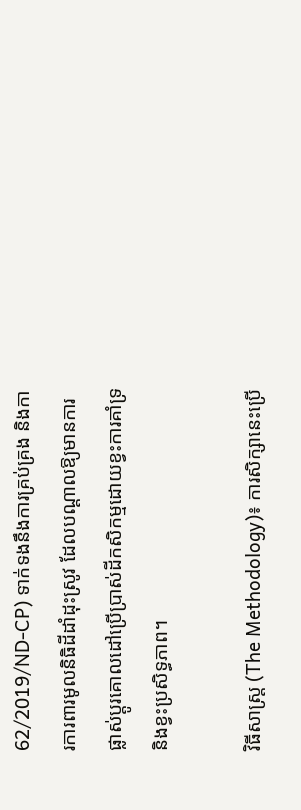62/2019/ND-CP) ទាក់ទងនឹងការគ្រប់គ្រង និងការការពារមូលនិធិដីដាំដុះស្រូវ ដែលបណ្តាលឱ្យមានការផ្លាស់ប្តូរគោលដៅប្រើប្រាស់ដីកសិកម្មដោយខ្វះការគាំទ្រ និងខ្វះប្រសិទ្ធភាព។

វិធីសាស្ត្រ (The Methodology)៖ ការសិក្សានេះប្រើ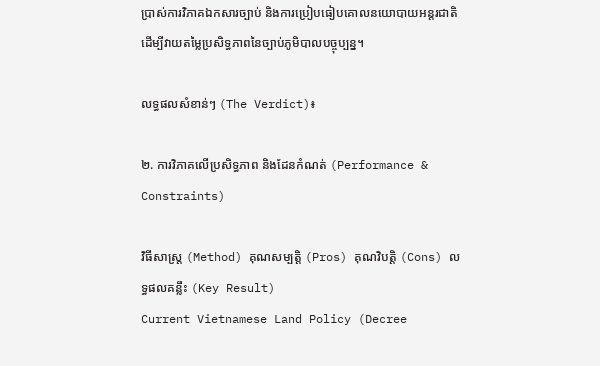ប្រាស់ការវិភាគឯកសារច្បាប់ និងការប្រៀបធៀបគោលនយោបាយអន្តរជាតិ ដើម្បីវាយតម្លៃប្រសិទ្ធភាពនៃច្បាប់ភូមិបាលបច្ចុប្បន្ន។

លទ្ធផលសំខាន់ៗ (The Verdict)៖

២. ការវិភាគលើប្រសិទ្ធភាព និងដែនកំណត់ (Performance & Constraints)

វិធីសាស្ត្រ (Method) គុណសម្បត្តិ (Pros) គុណវិបត្តិ (Cons) លទ្ធផលគន្លឹះ (Key Result)
Current Vietnamese Land Policy (Decree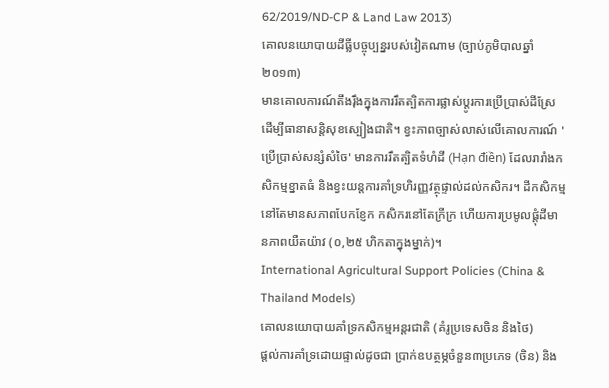62/2019/ND-CP & Land Law 2013)
គោលនយោបាយដីធ្លីបច្ចុប្បន្នរបស់វៀតណាម (ច្បាប់ភូមិបាលឆ្នាំ២០១៣)
មានគោលការណ៍តឹងរ៉ឹងក្នុងការរឹតត្បិតការផ្លាស់ប្តូរការប្រើប្រាស់ដីស្រែ ដើម្បីធានាសន្តិសុខស្បៀងជាតិ។ ខ្វះភាពច្បាស់លាស់លើគោលការណ៍ 'ប្រើប្រាស់សន្សំសំចៃ' មានការរឹតត្បិតទំហំដី (Hạn điền) ដែលរារាំងកសិកម្មខ្នាតធំ និងខ្វះយន្តការគាំទ្រហិរញ្ញវត្ថុផ្ទាល់ដល់កសិករ។ ដីកសិកម្មនៅតែមានសភាពបែកខ្ញែក កសិករនៅតែក្រីក្រ ហើយការប្រមូលផ្តុំដីមានភាពយឺតយ៉ាវ (០,២៥ ហិកតាក្នុងម្នាក់)។
International Agricultural Support Policies (China & Thailand Models)
គោលនយោបាយគាំទ្រកសិកម្មអន្តរជាតិ (គំរូប្រទេសចិន និងថៃ)
ផ្តល់ការគាំទ្រដោយផ្ទាល់ដូចជា ប្រាក់ឧបត្ថម្ភចំនួន៣ប្រភេទ (ចិន) និង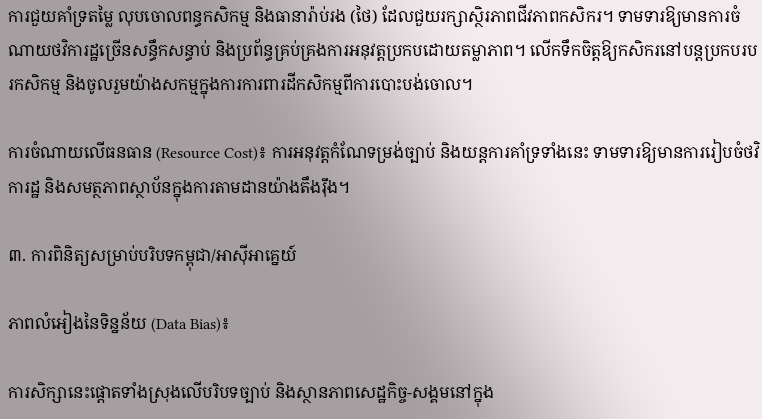ការជួយគាំទ្រតម្លៃ លុបចោលពន្ធកសិកម្ម និងធានារ៉ាប់រង (ថៃ) ដែលជួយរក្សាស្ថិរភាពជីវភាពកសិករ។ ទាមទារឱ្យមានការចំណាយថវិការដ្ឋច្រើនសន្ធឹកសន្ធាប់ និងប្រព័ន្ធគ្រប់គ្រងការអនុវត្តប្រកបដោយតម្លាភាព។ លើកទឹកចិត្តឱ្យកសិករនៅបន្តប្រកបរបរកសិកម្ម និងចូលរួមយ៉ាងសកម្មក្នុងការការពារដីកសិកម្មពីការបោះបង់ចោល។

ការចំណាយលើធនធាន (Resource Cost)៖ ការអនុវត្តកំណែទម្រង់ច្បាប់ និងយន្តការគាំទ្រទាំងនេះ ទាមទារឱ្យមានការរៀបចំថវិការដ្ឋ និងសមត្ថភាពស្ថាប័នក្នុងការតាមដានយ៉ាងតឹងរ៉ឹង។

៣. ការពិនិត្យសម្រាប់បរិបទកម្ពុជា/អាស៊ីអាគ្នេយ៍

ភាពលំអៀងនៃទិន្នន័យ (Data Bias)៖

ការសិក្សានេះផ្តោតទាំងស្រុងលើបរិបទច្បាប់ និងស្ថានភាពសេដ្ឋកិច្ច-សង្គមនៅក្នុង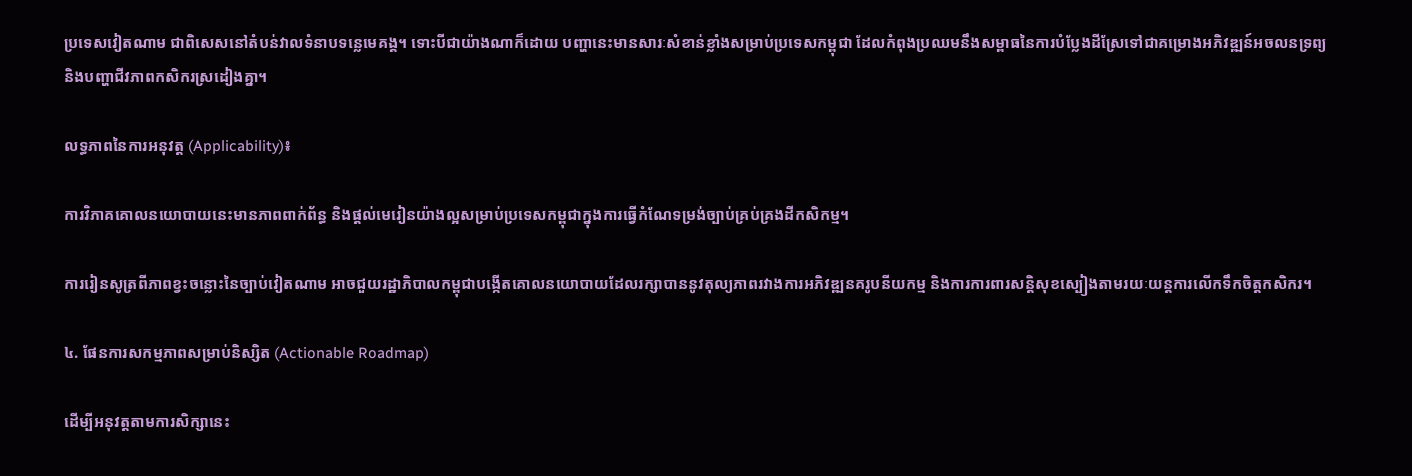ប្រទេសវៀតណាម ជាពិសេសនៅតំបន់វាលទំនាបទន្លេមេគង្គ។ ទោះបីជាយ៉ាងណាក៏ដោយ បញ្ហានេះមានសារៈសំខាន់ខ្លាំងសម្រាប់ប្រទេសកម្ពុជា ដែលកំពុងប្រឈមនឹងសម្ពាធនៃការបំប្លែងដីស្រែទៅជាគម្រោងអភិវឌ្ឍន៍អចលនទ្រព្យ និងបញ្ហាជីវភាពកសិករស្រដៀងគ្នា។

លទ្ធភាពនៃការអនុវត្ត (Applicability)៖

ការវិភាគគោលនយោបាយនេះមានភាពពាក់ព័ន្ធ និងផ្តល់មេរៀនយ៉ាងល្អសម្រាប់ប្រទេសកម្ពុជាក្នុងការធ្វើកំណែទម្រង់ច្បាប់គ្រប់គ្រងដីកសិកម្ម។

ការរៀនសូត្រពីភាពខ្វះចន្លោះនៃច្បាប់វៀតណាម អាចជួយរដ្ឋាភិបាលកម្ពុជាបង្កើតគោលនយោបាយដែលរក្សាបាននូវតុល្យភាពរវាងការអភិវឌ្ឍនគរូបនីយកម្ម និងការការពារសន្តិសុខស្បៀងតាមរយៈយន្តការលើកទឹកចិត្តកសិករ។

៤. ផែនការសកម្មភាពសម្រាប់និស្សិត (Actionable Roadmap)

ដើម្បីអនុវត្តតាមការសិក្សានេះ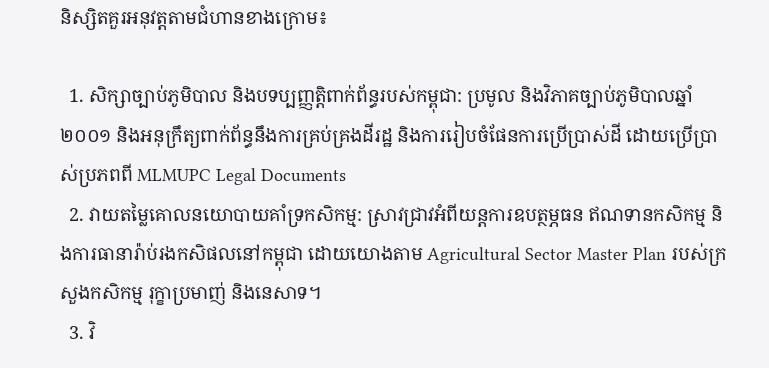និស្សិតគួរអនុវត្តតាមជំហានខាងក្រោម៖

  1. សិក្សាច្បាប់ភូមិបាល និងបទប្បញ្ញត្តិពាក់ព័ន្ធរបស់កម្ពុជា: ប្រមូល និងវិភាគច្បាប់ភូមិបាលឆ្នាំ២០០១ និងអនុក្រឹត្យពាក់ព័ន្ធនឹងការគ្រប់គ្រងដីរដ្ឋ និងការរៀបចំផែនការប្រើប្រាស់ដី ដោយប្រើប្រាស់ប្រភពពី MLMUPC Legal Documents
  2. វាយតម្លៃគោលនយោបាយគាំទ្រកសិកម្ម: ស្រាវជ្រាវអំពីយន្តការឧបត្ថម្ភធន ឥណទានកសិកម្ម និងការធានារ៉ាប់រងកសិផលនៅកម្ពុជា ដោយយោងតាម Agricultural Sector Master Plan របស់ក្រសួងកសិកម្ម រុក្ខាប្រមាញ់ និងនេសាទ។
  3. វិ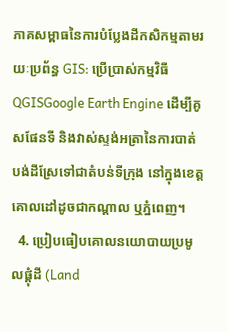ភាគសម្ពាធនៃការបំប្លែងដីកសិកម្មតាមរយៈប្រព័ន្ធ GIS: ប្រើប្រាស់កម្មវិធី QGISGoogle Earth Engine ដើម្បីគូសផែនទី និងវាស់ស្ទង់អត្រានៃការបាត់បង់ដីស្រែទៅជាតំបន់ទីក្រុង នៅក្នុងខេត្តគោលដៅដូចជាកណ្តាល ឬភ្នំពេញ។
  4. ប្រៀបធៀបគោលនយោបាយប្រមូលផ្តុំដី (Land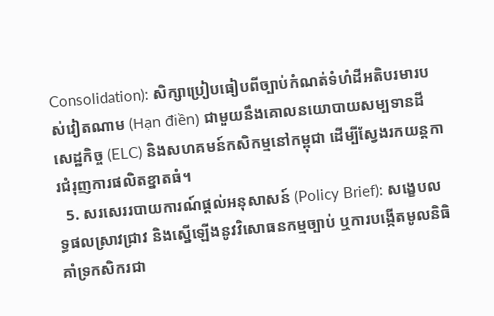Consolidation): សិក្សាប្រៀបធៀបពីច្បាប់កំណត់ទំហំដីអតិបរមារបស់វៀតណាម (Hạn điền) ជាមួយនឹងគោលនយោបាយសម្បទានដីសេដ្ឋកិច្ច (ELC) និងសហគមន៍កសិកម្មនៅកម្ពុជា ដើម្បីស្វែងរកយន្តការជំរុញការផលិតខ្នាតធំ។
  5. សរសេររបាយការណ៍ផ្តល់អនុសាសន៍ (Policy Brief): សង្ខេបលទ្ធផលស្រាវជ្រាវ និងស្នើឡើងនូវវិសោធនកម្មច្បាប់ ឬការបង្កើតមូលនិធិគាំទ្រកសិករជា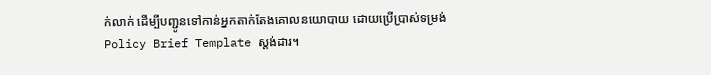ក់លាក់ ដើម្បីបញ្ជូនទៅកាន់អ្នកតាក់តែងគោលនយោបាយ ដោយប្រើប្រាស់ទម្រង់ Policy Brief Template ស្តង់ដារ។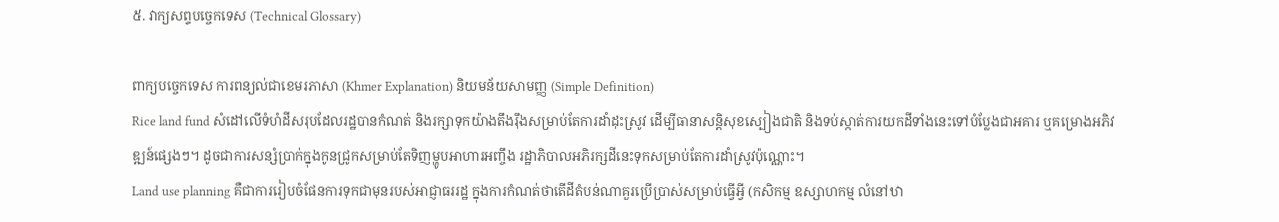៥. វាក្យសព្ទបច្ចេកទេស (Technical Glossary)

ពាក្យបច្ចេកទេស ការពន្យល់ជាខេមរភាសា (Khmer Explanation) និយមន័យសាមញ្ញ (Simple Definition)
Rice land fund សំដៅលើទំហំដីសរុបដែលរដ្ឋបានកំណត់ និងរក្សាទុកយ៉ាងតឹងរ៉ឹងសម្រាប់តែការដាំដុះស្រូវ ដើម្បីធានាសន្តិសុខស្បៀងជាតិ និងទប់ស្កាត់ការយកដីទាំងនេះទៅបំប្លែងជាអគារ ឬគម្រោងអភិវឌ្ឍន៍ផ្សេងៗ។ ដូចជាការសន្សំប្រាក់ក្នុងកូនជ្រូកសម្រាប់តែទិញម្ហូបអាហារអញ្ចឹង រដ្ឋាភិបាលអភិរក្សដីនេះទុកសម្រាប់តែការដាំស្រូវប៉ុណ្ណោះ។
Land use planning គឺជាការរៀបចំផែនការទុកជាមុនរបស់អាជ្ញាធររដ្ឋ ក្នុងការកំណត់ថាតើដីតំបន់ណាគួរប្រើប្រាស់សម្រាប់ធ្វើអ្វី (កសិកម្ម ឧស្សាហកម្ម លំនៅឋា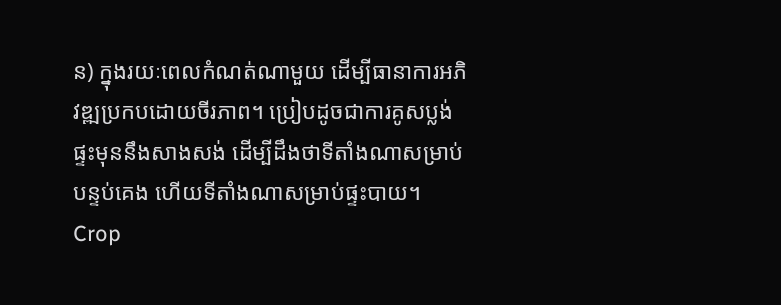ន) ក្នុងរយៈពេលកំណត់ណាមួយ ដើម្បីធានាការអភិវឌ្ឍប្រកបដោយចីរភាព។ ប្រៀបដូចជាការគូសប្លង់ផ្ទះមុននឹងសាងសង់ ដើម្បីដឹងថាទីតាំងណាសម្រាប់បន្ទប់គេង ហើយទីតាំងណាសម្រាប់ផ្ទះបាយ។
Crop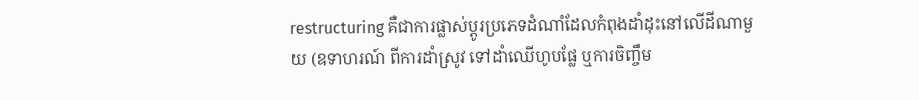restructuring គឺជាការផ្លាស់ប្តូរប្រភេទដំណាំដែលកំពុងដាំដុះនៅលើដីណាមួយ (ឧទាហរណ៍ ពីការដាំស្រូវ ទៅដាំឈើហូបផ្លែ ឬការចិញ្ចឹម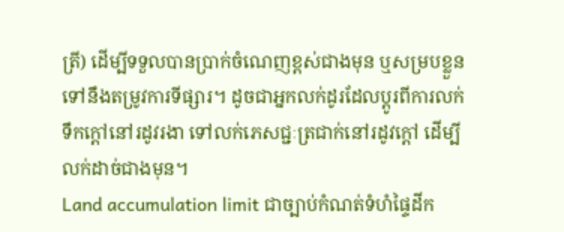ត្រី) ដើម្បីទទួលបានប្រាក់ចំណេញខ្ពស់ជាងមុន ឬសម្របខ្លួនទៅនឹងតម្រូវការទីផ្សារ។ ដូចជាអ្នកលក់ដូរដែលប្តូរពីការលក់ទឹកក្តៅនៅរដូវរងា ទៅលក់ភេសជ្ជៈត្រជាក់នៅរដូវក្តៅ ដើម្បីលក់ដាច់ជាងមុន។
Land accumulation limit ជាច្បាប់កំណត់ទំហំផ្ទៃដីក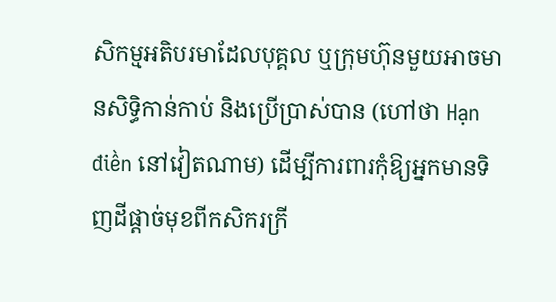សិកម្មអតិបរមាដែលបុគ្គល ឬក្រុមហ៊ុនមួយអាចមានសិទ្ធិកាន់កាប់ និងប្រើប្រាស់បាន (ហៅថា Hạn điền នៅវៀតណាម) ដើម្បីការពារកុំឱ្យអ្នកមានទិញដីផ្តាច់មុខពីកសិករក្រី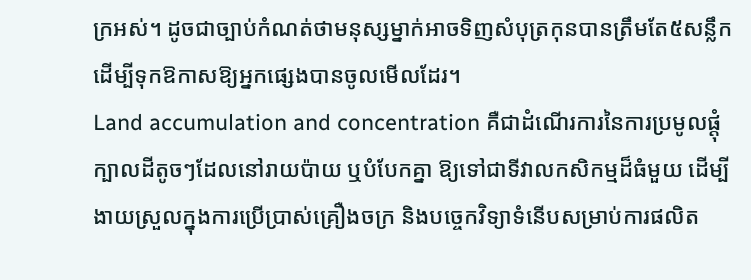ក្រអស់។ ដូចជាច្បាប់កំណត់ថាមនុស្សម្នាក់អាចទិញសំបុត្រកុនបានត្រឹមតែ៥សន្លឹក ដើម្បីទុកឱកាសឱ្យអ្នកផ្សេងបានចូលមើលដែរ។
Land accumulation and concentration គឺជាដំណើរការនៃការប្រមូលផ្តុំក្បាលដីតូចៗដែលនៅរាយប៉ាយ ឬបំបែកគ្នា ឱ្យទៅជាទីវាលកសិកម្មដ៏ធំមួយ ដើម្បីងាយស្រួលក្នុងការប្រើប្រាស់គ្រឿងចក្រ និងបច្ចេកវិទ្យាទំនើបសម្រាប់ការផលិត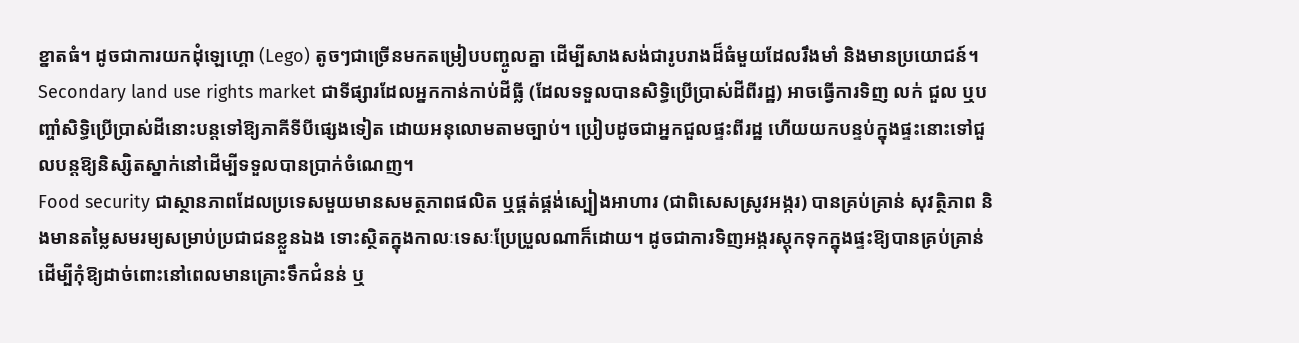ខ្នាតធំ។ ដូចជាការយកដុំឡេហ្គោ (Lego) តូចៗជាច្រើនមកតម្រៀបបញ្ចូលគ្នា ដើម្បីសាងសង់ជារូបរាងដ៏ធំមួយដែលរឹងមាំ និងមានប្រយោជន៍។
Secondary land use rights market ជាទីផ្សារដែលអ្នកកាន់កាប់ដីធ្លី (ដែលទទួលបានសិទ្ធិប្រើប្រាស់ដីពីរដ្ឋ) អាចធ្វើការទិញ លក់ ជួល ឬបញ្ចាំសិទ្ធិប្រើប្រាស់ដីនោះបន្តទៅឱ្យភាគីទីបីផ្សេងទៀត ដោយអនុលោមតាមច្បាប់។ ប្រៀបដូចជាអ្នកជួលផ្ទះពីរដ្ឋ ហើយយកបន្ទប់ក្នុងផ្ទះនោះទៅជួលបន្តឱ្យនិស្សិតស្នាក់នៅដើម្បីទទួលបានប្រាក់ចំណេញ។
Food security ជាស្ថានភាពដែលប្រទេសមួយមានសមត្ថភាពផលិត ឬផ្គត់ផ្គង់ស្បៀងអាហារ (ជាពិសេសស្រូវអង្ករ) បានគ្រប់គ្រាន់ សុវត្ថិភាព និងមានតម្លៃសមរម្យសម្រាប់ប្រជាជនខ្លួនឯង ទោះស្ថិតក្នុងកាលៈទេសៈប្រែប្រួលណាក៏ដោយ។ ដូចជាការទិញអង្ករស្តុកទុកក្នុងផ្ទះឱ្យបានគ្រប់គ្រាន់ ដើម្បីកុំឱ្យដាច់ពោះនៅពេលមានគ្រោះទឹកជំនន់ ឬ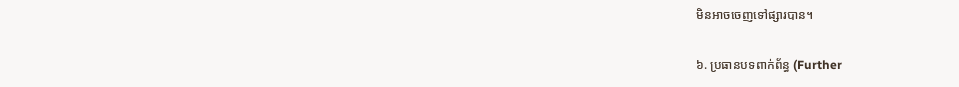មិនអាចចេញទៅផ្សារបាន។

៦. ប្រធានបទពាក់ព័ន្ធ (Further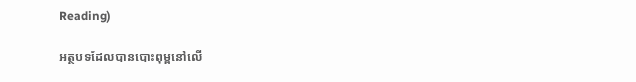Reading)

អត្ថបទដែលបានបោះពុម្ពនៅលើ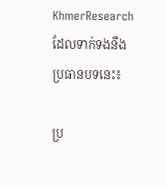KhmerResearch ដែលទាក់ទងនឹងប្រធានបទនេះ៖

ប្រ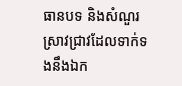ធានបទ និងសំណួរស្រាវជ្រាវដែលទាក់ទងនឹងឯក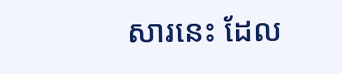សារនេះ ដែល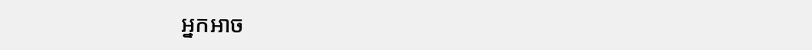អ្នកអាច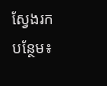ស្វែងរកបន្ថែម៖